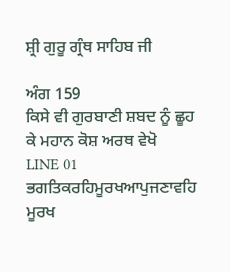ਸ਼੍ਰੀ ਗੁਰੂ ਗ੍ਰੰਥ ਸਾਹਿਬ ਜੀ

ਅੰਗ 159
ਕਿਸੇ ਵੀ ਗੁਰਬਾਣੀ ਸ਼ਬਦ ਨੂੰ ਛੂਹ ਕੇ ਮਹਾਨ ਕੋਸ਼ ਅਰਥ ਵੇਖੋ
LINE 01
ਭਗਤਿਕਰਹਿਮੂਰਖਆਪੁਜਣਾਵਹਿ
ਮੂਰਖ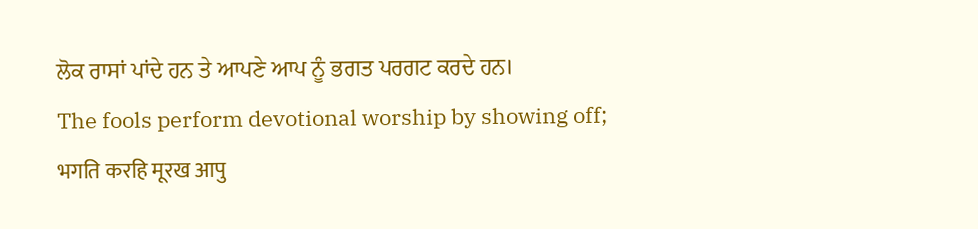ਲੋਕ ਰਾਸਾਂ ਪਾਂਦੇ ਹਨ ਤੇ ਆਪਣੇ ਆਪ ਨੂੰ ਭਗਤ ਪਰਗਟ ਕਰਦੇ ਹਨ।
The fools perform devotional worship by showing off;
भगति करहि मूरख आपु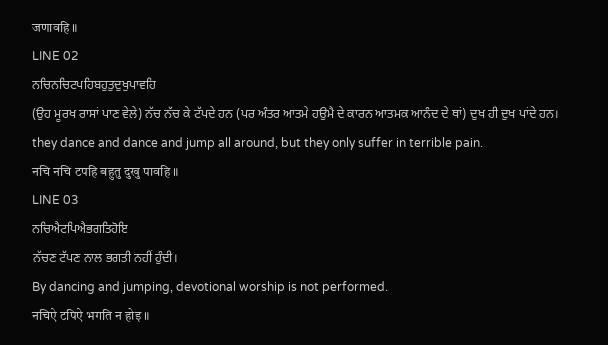जणावहि ॥
LINE 02
ਨਚਿਨਚਿਟਪਹਿਬਹੁਤੁਦੁਖੁਪਾਵਹਿ
(ਉਹ ਮੂਰਖ ਰਾਸਾਂ ਪਾਣ ਵੇਲੇ) ਨੱਚ ਨੱਚ ਕੇ ਟੱਪਦੇ ਹਨ (ਪਰ ਅੰਤਰ ਆਤਮੇ ਹਉਮੈ ਦੇ ਕਾਰਨ ਆਤਮਕ ਆਨੰਦ ਦੇ ਥਾਂ) ਦੁਖ ਹੀ ਦੁਖ ਪਾਂਦੇ ਹਨ।
they dance and dance and jump all around, but they only suffer in terrible pain.
नचि नचि टपहि बहुतु दुखु पावहि ॥
LINE 03
ਨਚਿਐਟਪਿਐਭਗਤਿਹੋਇ
ਨੱਚਣ ਟੱਪਣ ਨਾਲ ਭਗਤੀ ਨਹੀਂ ਹੁੰਦੀ।
By dancing and jumping, devotional worship is not performed.
नचिऐ टपिऐ भगति न होइ ॥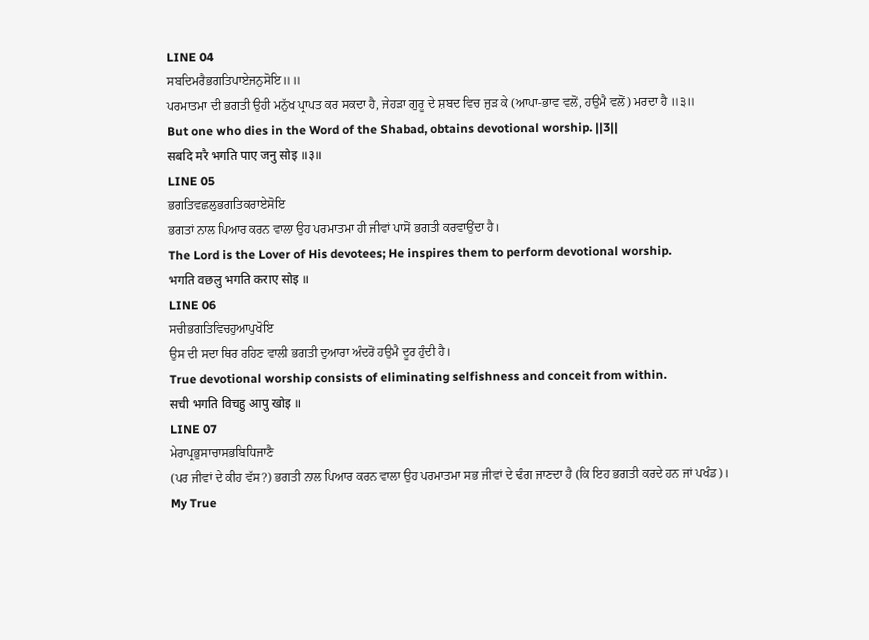LINE 04
ਸਬਦਿਮਰੈਭਗਤਿਪਾਏਜਨੁਸੋਇ॥॥
ਪਰਮਾਤਮਾ ਦੀ ਭਗਤੀ ਉਹੀ ਮਨੁੱਖ ਪ੍ਰਾਪਤ ਕਰ ਸਕਦਾ ਹੈ, ਜੇਹੜਾ ਗੁਰੂ ਦੇ ਸ਼ਬਦ ਵਿਚ ਜੁੜ ਕੇ (ਆਪਾ-ਭਾਵ ਵਲੋਂ, ਹਉਮੈ ਵਲੋਂ) ਮਰਦਾ ਹੈ ॥੩॥
But one who dies in the Word of the Shabad, obtains devotional worship. ||3||
सबदि मरै भगति पाए जनु सोइ ॥३॥
LINE 05
ਭਗਤਿਵਛਲੁਭਗਤਿਕਰਾਏਸੋਇ
ਭਗਤਾਂ ਨਾਲ ਪਿਆਰ ਕਰਨ ਵਾਲਾ ਉਹ ਪਰਮਾਤਮਾ ਹੀ ਜੀਵਾਂ ਪਾਸੋਂ ਭਗਤੀ ਕਰਵਾਉਂਦਾ ਹੈ।
The Lord is the Lover of His devotees; He inspires them to perform devotional worship.
भगति वछलु भगति कराए सोइ ॥
LINE 06
ਸਚੀਭਗਤਿਵਿਚਹੁਆਪੁਖੋਇ
ਉਸ ਦੀ ਸਦਾ ਥਿਰ ਰਹਿਣ ਵਾਲੀ ਭਗਤੀ ਦੁਆਰਾ ਅੰਦਰੋਂ ਹਉਮੈ ਦੂਰ ਹੁੰਦੀ ਹੈ।
True devotional worship consists of eliminating selfishness and conceit from within.
सची भगति विचहु आपु खोइ ॥
LINE 07
ਮੇਰਾਪ੍ਰਭੁਸਾਚਾਸਭਬਿਧਿਜਾਣੈ
(ਪਰ ਜੀਵਾਂ ਦੇ ਕੀਹ ਵੱਸ?) ਭਗਤੀ ਨਾਲ ਪਿਆਰ ਕਰਨ ਵਾਲਾ ਉਹ ਪਰਮਾਤਮਾ ਸਭ ਜੀਵਾਂ ਦੇ ਢੰਗ ਜਾਣਦਾ ਹੈ (ਕਿ ਇਹ ਭਗਤੀ ਕਰਦੇ ਹਨ ਜਾਂ ਪਖੰਡ)।
My True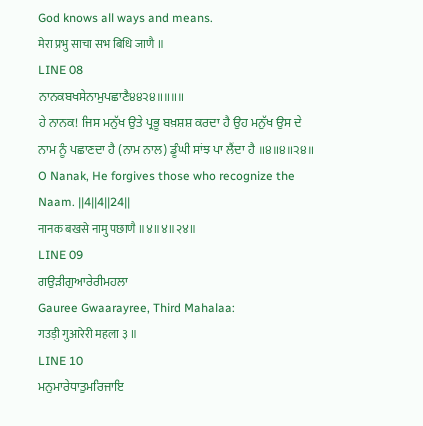God knows all ways and means.
मेरा प्रभु साचा सभ बिधि जाणै ॥
LINE 08
ਨਾਨਕਬਖਸੇਨਾਮੁਪਛਾਣੈ੪੪੨੪॥॥॥॥
ਹੇ ਨਾਨਕ! ਜਿਸ ਮਨੁੱਖ ਉਤੇ ਪ੍ਰਭੂ ਬਖ਼ਸ਼ਸ਼ ਕਰਦਾ ਹੈ ਉਹ ਮਨੁੱਖ ਉਸ ਦੇ ਨਾਮ ਨੂੰ ਪਛਾਣਦਾ ਹੈ (ਨਾਮ ਨਾਲ) ਡੂੰਘੀ ਸਾਂਝ ਪਾ ਲੈਂਦਾ ਹੈ ॥੪॥੪॥੨੪॥
O Nanak, He forgives those who recognize the Naam. ||4||4||24||
नानक बखसे नामु पछाणै ॥४॥४॥२४॥
LINE 09
ਗਉੜੀਗੁਆਰੇਰੀਮਹਲਾ
Gauree Gwaarayree, Third Mahalaa:
गउड़ी गुआरेरी महला ३ ॥
LINE 10
ਮਨੁਮਾਰੇਧਾਤੁਮਰਿਜਾਇ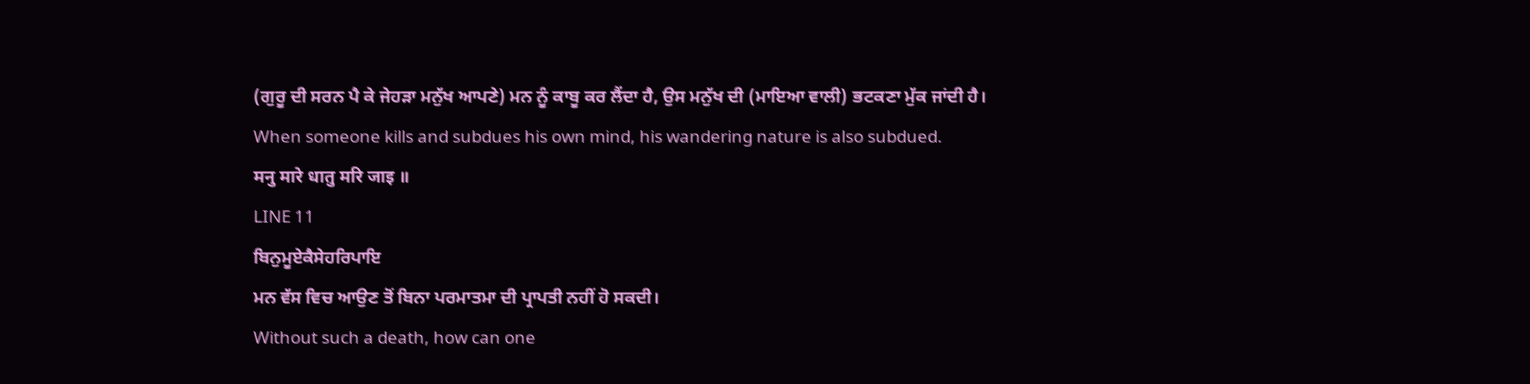(ਗੁਰੂ ਦੀ ਸਰਨ ਪੈ ਕੇ ਜੇਹੜਾ ਮਨੁੱਖ ਆਪਣੇ) ਮਨ ਨੂੰ ਕਾਬੂ ਕਰ ਲੈਂਦਾ ਹੈ, ਉਸ ਮਨੁੱਖ ਦੀ (ਮਾਇਆ ਵਾਲੀ) ਭਟਕਣਾ ਮੁੱਕ ਜਾਂਦੀ ਹੈ।
When someone kills and subdues his own mind, his wandering nature is also subdued.
मनु मारे धातु मरि जाइ ॥
LINE 11
ਬਿਨੁਮੂਏਕੈਸੇਹਰਿਪਾਇ
ਮਨ ਵੱਸ ਵਿਚ ਆਉਣ ਤੋਂ ਬਿਨਾ ਪਰਮਾਤਮਾ ਦੀ ਪ੍ਰਾਪਤੀ ਨਹੀਂ ਹੋ ਸਕਦੀ।
Without such a death, how can one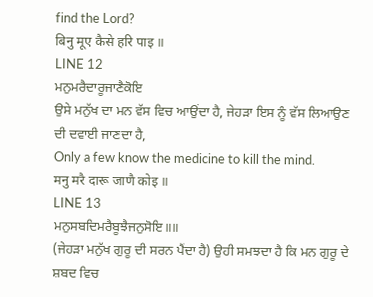find the Lord?
बिनु मूए कैसे हरि पाइ ॥
LINE 12
ਮਨੁਮਰੈਦਾਰੂਜਾਣੈਕੋਇ
ਉਸੇ ਮਨੁੱਖ ਦਾ ਮਨ ਵੱਸ ਵਿਚ ਆਉਂਦਾ ਹੈ, ਜੇਹੜਾ ਇਸ ਨੂੰ ਵੱਸ ਲਿਆਉਣ ਦੀ ਦਵਾਈ ਜਾਣਦਾ ਹੈ,
Only a few know the medicine to kill the mind.
मनु मरै दारू जाणै कोइ ॥
LINE 13
ਮਨੁਸਬਦਿਮਰੈਬੂਝੈਜਨੁਸੋਇ॥॥
(ਜੇਹੜਾ ਮਨੁੱਖ ਗੁਰੂ ਦੀ ਸਰਨ ਪੈਂਦਾ ਹੈ) ਉਹੀ ਸਮਝਦਾ ਹੈ ਕਿ ਮਨ ਗੁਰੂ ਦੇ ਸ਼ਬਦ ਵਿਚ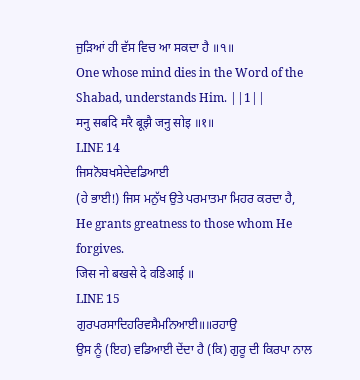ਜੁੜਿਆਂ ਹੀ ਵੱਸ ਵਿਚ ਆ ਸਕਦਾ ਹੈ ॥੧॥
One whose mind dies in the Word of the Shabad, understands Him. ||1||
मनु सबदि मरै बूझै जनु सोइ ॥१॥
LINE 14
ਜਿਸਨੋਬਖਸੇਦੇਵਡਿਆਈ
(ਹੇ ਭਾਈ!) ਜਿਸ ਮਨੁੱਖ ਉਤੇ ਪਰਮਾਤਮਾ ਮਿਹਰ ਕਰਦਾ ਹੈ,
He grants greatness to those whom He forgives.
जिस नो बखसे दे वडिआई ॥
LINE 15
ਗੁਰਪਰਸਾਦਿਹਰਿਵਸੈਮਨਿਆਈ॥॥ਰਹਾਉ
ਉਸ ਨੂੰ (ਇਹ) ਵਡਿਆਈ ਦੇਂਦਾ ਹੈ (ਕਿ) ਗੁਰੂ ਦੀ ਕਿਰਪਾ ਨਾਲ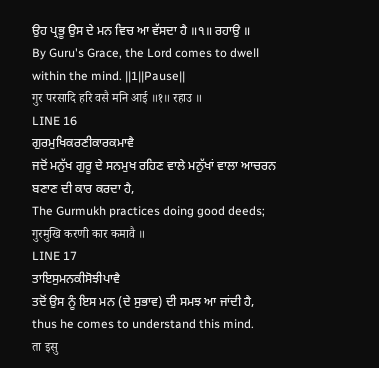ਉਹ ਪ੍ਰਭੂ ਉਸ ਦੇ ਮਨ ਵਿਚ ਆ ਵੱਸਦਾ ਹੈ ॥੧॥ ਰਹਾਉ ॥
By Guru's Grace, the Lord comes to dwell within the mind. ||1||Pause||
गुर परसादि हरि वसै मनि आई ॥१॥ रहाउ ॥
LINE 16
ਗੁਰਮੁਖਿਕਰਣੀਕਾਰਕਮਾਵੈ
ਜਦੋਂ ਮਨੁੱਖ ਗੁਰੂ ਦੇ ਸਨਮੁਖ ਰਹਿਣ ਵਾਲੇ ਮਨੁੱਖਾਂ ਵਾਲਾ ਆਚਰਨ ਬਣਾਣ ਦੀ ਕਾਰ ਕਰਦਾ ਹੈ,
The Gurmukh practices doing good deeds;
गुरमुखि करणी कार कमावै ॥
LINE 17
ਤਾਇਸੁਮਨਕੀਸੋਝੀਪਾਵੈ
ਤਦੋਂ ਉਸ ਨੂੰ ਇਸ ਮਨ (ਦੇ ਸੁਭਾਵ) ਦੀ ਸਮਝ ਆ ਜਾਂਦੀ ਹੈ,
thus he comes to understand this mind.
ता इसु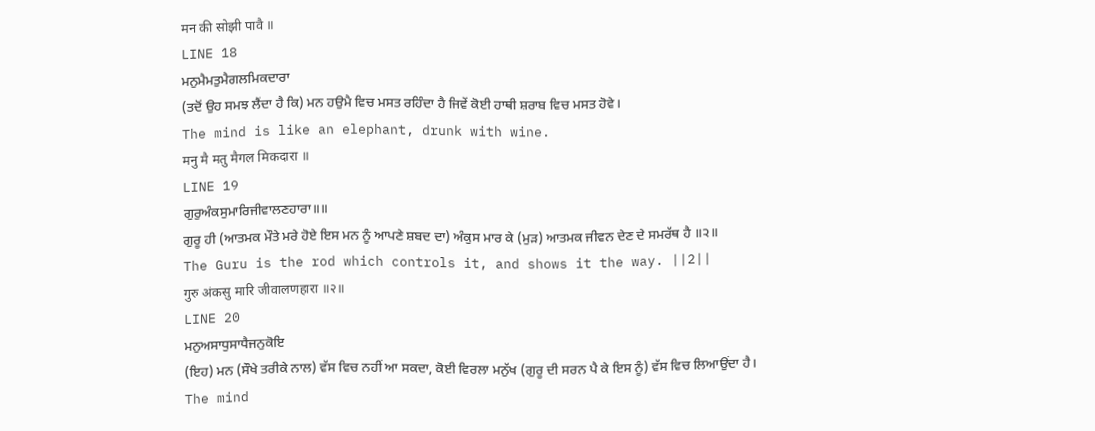मन की सोझी पावै ॥
LINE 18
ਮਨੁਮੈਮਤੁਮੈਗਲਮਿਕਦਾਰਾ
(ਤਦੋਂ ਉਹ ਸਮਝ ਲੈਂਦਾ ਹੈ ਕਿ) ਮਨ ਹਉਮੈ ਵਿਚ ਮਸਤ ਰਹਿੰਦਾ ਹੈ ਜਿਵੇਂ ਕੋਈ ਹਾਥੀ ਸ਼ਰਾਬ ਵਿਚ ਮਸਤ ਹੋਵੇ।
The mind is like an elephant, drunk with wine.
मनु मै मतु मैगल मिकदारा ॥
LINE 19
ਗੁਰੁਅੰਕਸੁਮਾਰਿਜੀਵਾਲਣਹਾਰਾ॥॥
ਗੁਰੂ ਹੀ (ਆਤਮਕ ਮੌਤੇ ਮਰੇ ਹੋਏ ਇਸ ਮਨ ਨੂੰ ਆਪਣੇ ਸ਼ਬਦ ਦਾ) ਅੰਕੁਸ ਮਾਰ ਕੇ (ਮੁੜ) ਆਤਮਕ ਜੀਵਨ ਦੇਣ ਦੇ ਸਮਰੱਥ ਹੈ ॥੨॥
The Guru is the rod which controls it, and shows it the way. ||2||
गुरु अंकसु मारि जीवालणहारा ॥२॥
LINE 20
ਮਨੁਅਸਾਧੁਸਾਧੈਜਨੁਕੋਇ
(ਇਹ) ਮਨ (ਸੌਖੇ ਤਰੀਕੇ ਨਾਲ) ਵੱਸ ਵਿਚ ਨਹੀਂ ਆ ਸਕਦਾ, ਕੋਈ ਵਿਰਲਾ ਮਨੁੱਖ (ਗੁਰੂ ਦੀ ਸਰਨ ਪੈ ਕੇ ਇਸ ਨੂੰ) ਵੱਸ ਵਿਚ ਲਿਆਉਂਦਾ ਹੈ।
The mind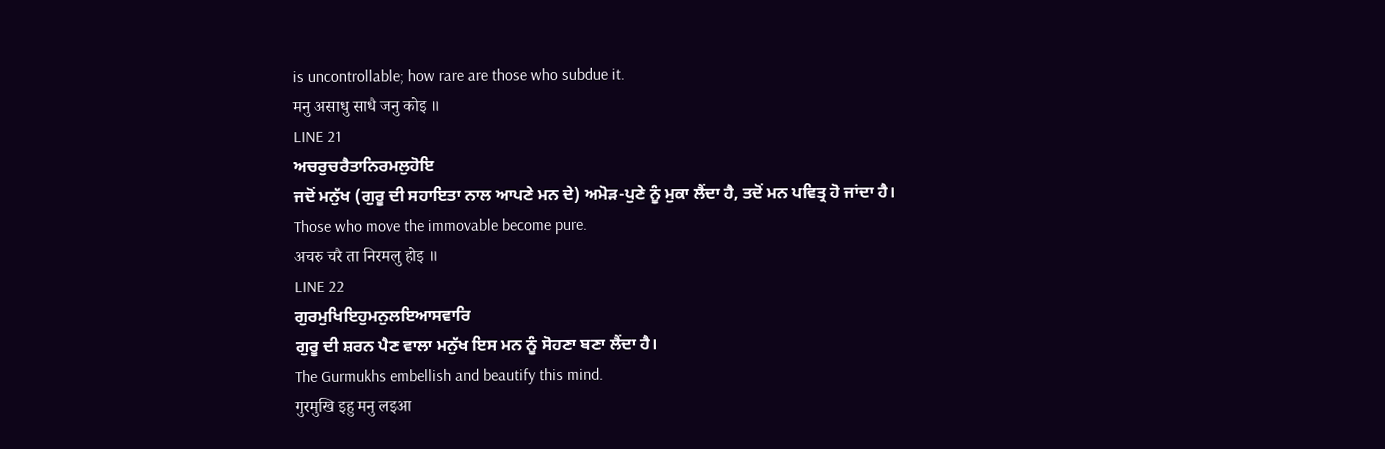is uncontrollable; how rare are those who subdue it.
मनु असाधु साधै जनु कोइ ॥
LINE 21
ਅਚਰੁਚਰੈਤਾਨਿਰਮਲੁਹੋਇ
ਜਦੋਂ ਮਨੁੱਖ (ਗੁਰੂ ਦੀ ਸਹਾਇਤਾ ਨਾਲ ਆਪਣੇ ਮਨ ਦੇ) ਅਮੋੜ-ਪੁਣੇ ਨੂੰ ਮੁਕਾ ਲੈਂਦਾ ਹੈ, ਤਦੋਂ ਮਨ ਪਵਿਤ੍ਰ ਹੋ ਜਾਂਦਾ ਹੈ।
Those who move the immovable become pure.
अचरु चरै ता निरमलु होइ ॥
LINE 22
ਗੁਰਮੁਖਿਇਹੁਮਨੁਲਇਆਸਵਾਰਿ
ਗੁਰੂ ਦੀ ਸ਼ਰਨ ਪੈਣ ਵਾਲਾ ਮਨੁੱਖ ਇਸ ਮਨ ਨੂੰ ਸੋਹਣਾ ਬਣਾ ਲੈਂਦਾ ਹੈ।
The Gurmukhs embellish and beautify this mind.
गुरमुखि इहु मनु लइआ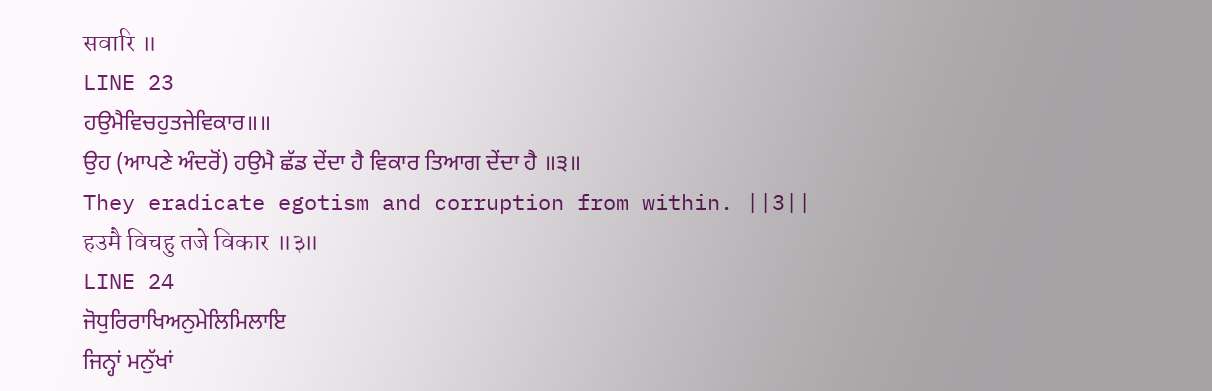सवारि ॥
LINE 23
ਹਉਮੈਵਿਚਹੁਤਜੇਵਿਕਾਰ॥॥
ਉਹ (ਆਪਣੇ ਅੰਦਰੋਂ) ਹਉਮੈ ਛੱਡ ਦੇਂਦਾ ਹੈ ਵਿਕਾਰ ਤਿਆਗ ਦੇਂਦਾ ਹੈ ॥੩॥
They eradicate egotism and corruption from within. ||3||
हउमै विचहु तजे विकार ॥३॥
LINE 24
ਜੋਧੁਰਿਰਾਖਿਅਨੁਮੇਲਿਮਿਲਾਇ
ਜਿਨ੍ਹਾਂ ਮਨੁੱਖਾਂ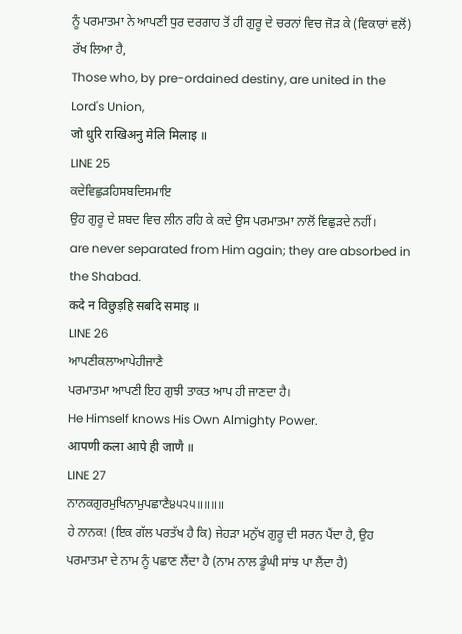ਨੂੰ ਪਰਮਾਤਮਾ ਨੇ ਆਪਣੀ ਧੁਰ ਦਰਗਾਹ ਤੋਂ ਹੀ ਗੁਰੂ ਦੇ ਚਰਨਾਂ ਵਿਚ ਜੋੜ ਕੇ (ਵਿਕਾਰਾਂ ਵਲੋਂ) ਰੱਖ ਲਿਆ ਹੈ,
Those who, by pre-ordained destiny, are united in the Lord's Union,
जो धुरि राखिअनु मेलि मिलाइ ॥
LINE 25
ਕਦੇਵਿਛੁੜਹਿਸਬਦਿਸਮਾਇ
ਉਹ ਗੁਰੂ ਦੇ ਸ਼ਬਦ ਵਿਚ ਲੀਨ ਰਹਿ ਕੇ ਕਦੇ ਉਸ ਪਰਮਾਤਮਾ ਨਾਲੋਂ ਵਿਛੁੜਦੇ ਨਹੀਂ।
are never separated from Him again; they are absorbed in the Shabad.
कदे न विछुड़हि सबदि समाइ ॥
LINE 26
ਆਪਣੀਕਲਾਆਪੇਹੀਜਾਣੈ
ਪਰਮਾਤਮਾ ਆਪਣੀ ਇਹ ਗੁਝੀ ਤਾਕਤ ਆਪ ਹੀ ਜਾਣਦਾ ਹੈ।
He Himself knows His Own Almighty Power.
आपणी कला आपे ही जाणै ॥
LINE 27
ਨਾਨਕਗੁਰਮੁਖਿਨਾਮੁਪਛਾਣੈ੪੫੨੫॥॥॥॥
ਹੇ ਨਾਨਕ! (ਇਕ ਗੱਲ ਪਰਤੱਖ ਹੈ ਕਿ) ਜੇਹੜਾ ਮਨੁੱਖ ਗੁਰੂ ਦੀ ਸਰਨ ਪੈਂਦਾ ਹੈ, ਉਹ ਪਰਮਾਤਮਾ ਦੇ ਨਾਮ ਨੂੰ ਪਛਾਣ ਲੈਂਦਾ ਹੈ (ਨਾਮ ਨਾਲ ਡੂੰਘੀ ਸਾਂਝ ਪਾ ਲੈਂਦਾ ਹੈ)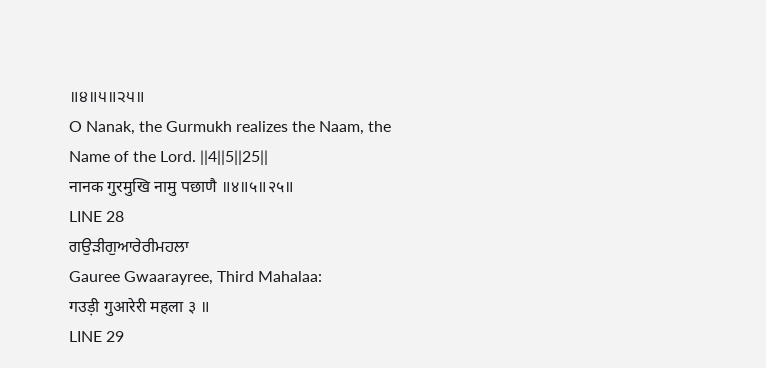॥੪॥੫॥੨੫॥
O Nanak, the Gurmukh realizes the Naam, the Name of the Lord. ||4||5||25||
नानक गुरमुखि नामु पछाणै ॥४॥५॥२५॥
LINE 28
ਗਉੜੀਗੁਆਰੇਰੀਮਹਲਾ
Gauree Gwaarayree, Third Mahalaa:
गउड़ी गुआरेरी महला ३ ॥
LINE 29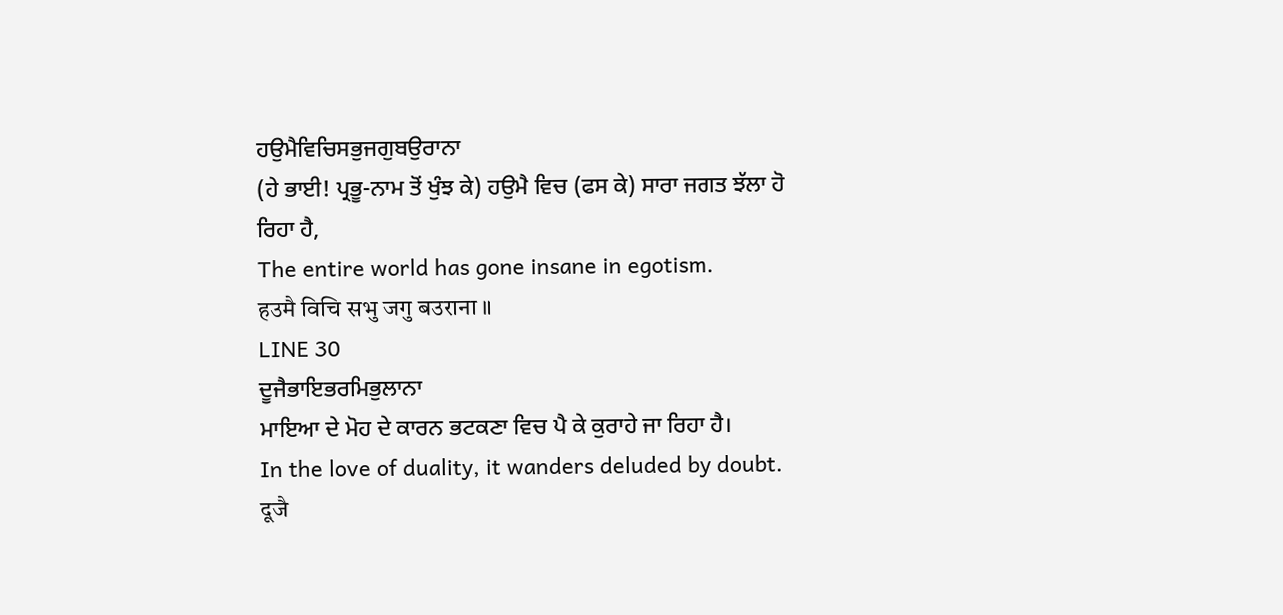ਹਉਮੈਵਿਚਿਸਭੁਜਗੁਬਉਰਾਨਾ
(ਹੇ ਭਾਈ! ਪ੍ਰਭੂ-ਨਾਮ ਤੋਂ ਖੁੰਝ ਕੇ) ਹਉਮੈ ਵਿਚ (ਫਸ ਕੇ) ਸਾਰਾ ਜਗਤ ਝੱਲਾ ਹੋ ਰਿਹਾ ਹੈ,
The entire world has gone insane in egotism.
हउमै विचि सभु जगु बउराना ॥
LINE 30
ਦੂਜੈਭਾਇਭਰਮਿਭੁਲਾਨਾ
ਮਾਇਆ ਦੇ ਮੋਹ ਦੇ ਕਾਰਨ ਭਟਕਣਾ ਵਿਚ ਪੈ ਕੇ ਕੁਰਾਹੇ ਜਾ ਰਿਹਾ ਹੈ।
In the love of duality, it wanders deluded by doubt.
दूजै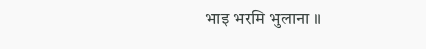भाइ भरमि भुलाना ॥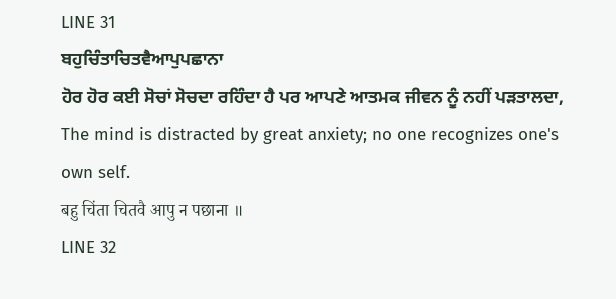LINE 31
ਬਹੁਚਿੰਤਾਚਿਤਵੈਆਪੁਪਛਾਨਾ
ਹੋਰ ਹੋਰ ਕਈ ਸੋਚਾਂ ਸੋਚਦਾ ਰਹਿੰਦਾ ਹੈ ਪਰ ਆਪਣੇ ਆਤਮਕ ਜੀਵਨ ਨੂੰ ਨਹੀਂ ਪੜਤਾਲਦਾ,
The mind is distracted by great anxiety; no one recognizes one's own self.
बहु चिंता चितवै आपु न पछाना ॥
LINE 32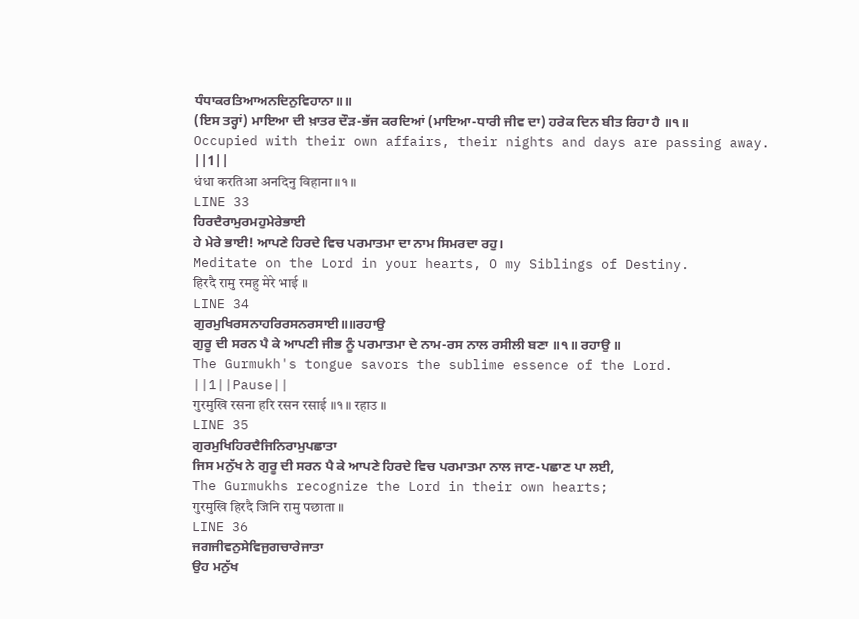ਧੰਧਾਕਰਤਿਆਅਨਦਿਨੁਵਿਹਾਨਾ॥॥
(ਇਸ ਤਰ੍ਹਾਂ) ਮਾਇਆ ਦੀ ਖ਼ਾਤਰ ਦੌੜ-ਭੱਜ ਕਰਦਿਆਂ (ਮਾਇਆ-ਧਾਰੀ ਜੀਵ ਦਾ) ਹਰੇਕ ਦਿਨ ਬੀਤ ਰਿਹਾ ਹੈ ॥੧॥
Occupied with their own affairs, their nights and days are passing away. ||1||
धंधा करतिआ अनदिनु विहाना ॥१॥
LINE 33
ਹਿਰਦੈਰਾਮੁਰਮਹੁਮੇਰੇਭਾਈ
ਹੇ ਮੇਰੇ ਭਾਈ! ਆਪਣੇ ਹਿਰਦੇ ਵਿਚ ਪਰਮਾਤਮਾ ਦਾ ਨਾਮ ਸਿਮਰਦਾ ਰਹੁ।
Meditate on the Lord in your hearts, O my Siblings of Destiny.
हिरदै रामु रमहु मेरे भाई ॥
LINE 34
ਗੁਰਮੁਖਿਰਸਨਾਹਰਿਰਸਨਰਸਾਈ॥॥ਰਹਾਉ
ਗੁਰੂ ਦੀ ਸਰਨ ਪੈ ਕੇ ਆਪਣੀ ਜੀਭ ਨੂੰ ਪਰਮਾਤਮਾ ਦੇ ਨਾਮ-ਰਸ ਨਾਲ ਰਸੀਲੀ ਬਣਾ ॥੧॥ ਰਹਾਉ ॥
The Gurmukh's tongue savors the sublime essence of the Lord. ||1||Pause||
गुरमुखि रसना हरि रसन रसाई ॥१॥ रहाउ ॥
LINE 35
ਗੁਰਮੁਖਿਹਿਰਦੈਜਿਨਿਰਾਮੁਪਛਾਤਾ
ਜਿਸ ਮਨੁੱਖ ਨੇ ਗੁਰੂ ਦੀ ਸਰਨ ਪੈ ਕੇ ਆਪਣੇ ਹਿਰਦੇ ਵਿਚ ਪਰਮਾਤਮਾ ਨਾਲ ਜਾਣ-ਪਛਾਣ ਪਾ ਲਈ,
The Gurmukhs recognize the Lord in their own hearts;
गुरमुखि हिरदै जिनि रामु पछाता ॥
LINE 36
ਜਗਜੀਵਨੁਸੇਵਿਜੁਗਚਾਰੇਜਾਤਾ
ਉਹ ਮਨੁੱਖ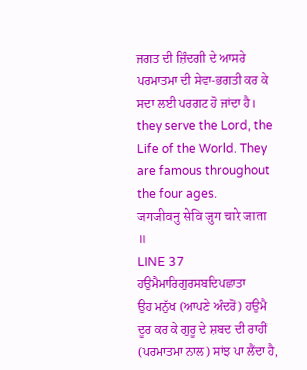ਜਗਤ ਦੀ ਜ਼ਿੰਦਗੀ ਦੇ ਆਸਰੇ ਪਰਮਾਤਮਾ ਦੀ ਸੇਵਾ-ਭਗਤੀ ਕਰ ਕੇ ਸਦਾ ਲਈ ਪਰਗਟ ਹੋ ਜਾਂਦਾ ਹੈ।
they serve the Lord, the Life of the World. They are famous throughout the four ages.
जगजीवनु सेवि जुग चारे जाता ॥
LINE 37
ਹਉਮੈਮਾਰਿਗੁਰਸਬਦਿਪਛਾਤਾ
ਉਹ ਮਨੁੱਖ (ਆਪਣੇ ਅੰਦਰੋਂ) ਹਉਮੈ ਦੂਰ ਕਰ ਕੇ ਗੁਰੂ ਦੇ ਸ਼ਬਦ ਦੀ ਰਾਹੀਂ (ਪਰਮਾਤਮਾ ਨਾਲ) ਸਾਂਝ ਪਾ ਲੈਂਦਾ ਹੈ,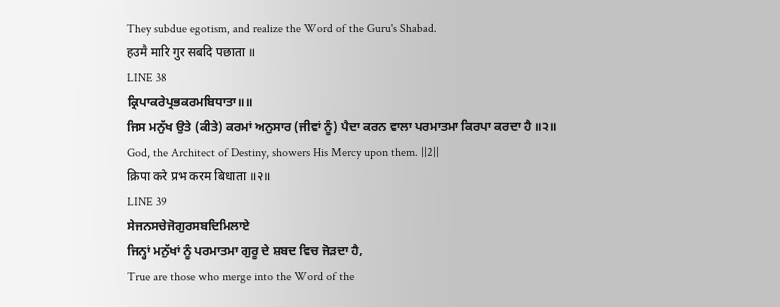They subdue egotism, and realize the Word of the Guru's Shabad.
हउमै मारि गुर सबदि पछाता ॥
LINE 38
ਕ੍ਰਿਪਾਕਰੇਪ੍ਰਭਕਰਮਬਿਧਾਤਾ॥॥
ਜਿਸ ਮਨੁੱਖ ਉਤੇ (ਕੀਤੇ) ਕਰਮਾਂ ਅਨੁਸਾਰ (ਜੀਵਾਂ ਨੂੰ) ਪੈਦਾ ਕਰਨ ਵਾਲਾ ਪਰਮਾਤਮਾ ਕਿਰਪਾ ਕਰਦਾ ਹੈ ॥੨॥
God, the Architect of Destiny, showers His Mercy upon them. ||2||
क्रिपा करे प्रभ करम बिधाता ॥२॥
LINE 39
ਸੇਜਨਸਚੇਜੋਗੁਰਸਬਦਿਮਿਲਾਏ
ਜਿਨ੍ਹਾਂ ਮਨੁੱਖਾਂ ਨੂੰ ਪਰਮਾਤਮਾ ਗੁਰੂ ਦੇ ਸ਼ਬਦ ਵਿਚ ਜੋੜਦਾ ਹੈ,
True are those who merge into the Word of the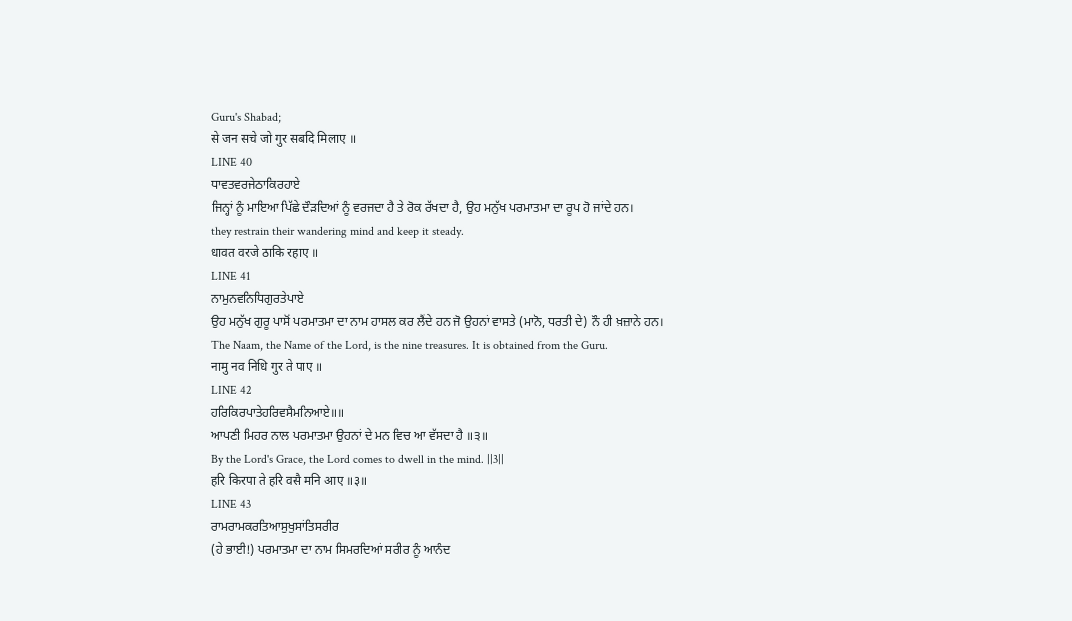Guru's Shabad;
से जन सचे जो गुर सबदि मिलाए ॥
LINE 40
ਧਾਵਤਵਰਜੇਠਾਕਿਰਹਾਏ
ਜਿਨ੍ਹਾਂ ਨੂੰ ਮਾਇਆ ਪਿੱਛੇ ਦੌੜਦਿਆਂ ਨੂੰ ਵਰਜਦਾ ਹੈ ਤੇ ਰੋਕ ਰੱਖਦਾ ਹੈ, ਉਹ ਮਨੁੱਖ ਪਰਮਾਤਮਾ ਦਾ ਰੂਪ ਹੋ ਜਾਂਦੇ ਹਨ।
they restrain their wandering mind and keep it steady.
धावत वरजे ठाकि रहाए ॥
LINE 41
ਨਾਮੁਨਵਨਿਧਿਗੁਰਤੇਪਾਏ
ਉਹ ਮਨੁੱਖ ਗੁਰੂ ਪਾਸੋਂ ਪਰਮਾਤਮਾ ਦਾ ਨਾਮ ਹਾਸਲ ਕਰ ਲੈਂਦੇ ਹਨ ਜੋ ਉਹਨਾਂ ਵਾਸਤੇ (ਮਾਨੋ, ਧਰਤੀ ਦੇ) ਨੌ ਹੀ ਖ਼ਜ਼ਾਨੇ ਹਨ।
The Naam, the Name of the Lord, is the nine treasures. It is obtained from the Guru.
नामु नव निधि गुर ते पाए ॥
LINE 42
ਹਰਿਕਿਰਪਾਤੇਹਰਿਵਸੈਮਨਿਆਏ॥॥
ਆਪਣੀ ਮਿਹਰ ਨਾਲ ਪਰਮਾਤਮਾ ਉਹਨਾਂ ਦੇ ਮਨ ਵਿਚ ਆ ਵੱਸਦਾ ਹੈ ॥੩॥
By the Lord's Grace, the Lord comes to dwell in the mind. ||3||
हरि किरपा ते हरि वसै मनि आए ॥३॥
LINE 43
ਰਾਮਰਾਮਕਰਤਿਆਸੁਖੁਸਾਂਤਿਸਰੀਰ
(ਹੇ ਭਾਈ!) ਪਰਮਾਤਮਾ ਦਾ ਨਾਮ ਸਿਮਰਦਿਆਂ ਸਰੀਰ ਨੂੰ ਆਨੰਦ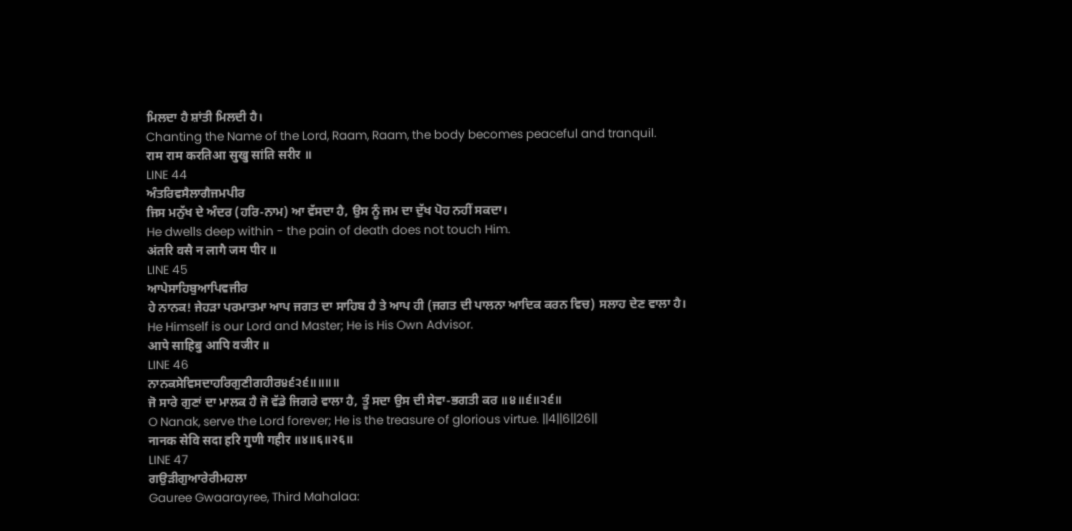ਮਿਲਦਾ ਹੈ ਸ਼ਾਂਤੀ ਮਿਲਦੀ ਹੈ।
Chanting the Name of the Lord, Raam, Raam, the body becomes peaceful and tranquil.
राम राम करतिआ सुखु सांति सरीर ॥
LINE 44
ਅੰਤਰਿਵਸੈਲਾਗੈਜਮਪੀਰ
ਜਿਸ ਮਨੁੱਖ ਦੇ ਅੰਦਰ (ਹਰਿ-ਨਾਮ) ਆ ਵੱਸਦਾ ਹੈ, ਉਸ ਨੂੰ ਜਮ ਦਾ ਦੁੱਖ ਪੋਹ ਨਹੀਂ ਸਕਦਾ।
He dwells deep within - the pain of death does not touch Him.
अंतरि वसै न लागै जम पीर ॥
LINE 45
ਆਪੇਸਾਹਿਬੁਆਪਿਵਜੀਰ
ਹੇ ਨਾਨਕ! ਜੇਹੜਾ ਪਰਮਾਤਮਾ ਆਪ ਜਗਤ ਦਾ ਸਾਹਿਬ ਹੈ ਤੇ ਆਪ ਹੀ (ਜਗਤ ਦੀ ਪਾਲਨਾ ਆਦਿਕ ਕਰਨ ਵਿਚ) ਸਲਾਹ ਦੇਣ ਵਾਲਾ ਹੈ।
He Himself is our Lord and Master; He is His Own Advisor.
आपे साहिबु आपि वजीर ॥
LINE 46
ਨਾਨਕਸੇਵਿਸਦਾਹਰਿਗੁਣੀਗਹੀਰ੪੬੨੬॥॥॥॥
ਜੋ ਸਾਰੇ ਗੁਣਾਂ ਦਾ ਮਾਲਕ ਹੈ ਜੋ ਵੱਡੇ ਜਿਗਰੇ ਵਾਲਾ ਹੈ, ਤੂੰ ਸਦਾ ਉਸ ਦੀ ਸੇਵਾ-ਭਗਤੀ ਕਰ ॥੪॥੬॥੨੬॥
O Nanak, serve the Lord forever; He is the treasure of glorious virtue. ||4||6||26||
नानक सेवि सदा हरि गुणी गहीर ॥४॥६॥२६॥
LINE 47
ਗਉੜੀਗੁਆਰੇਰੀਮਹਲਾ
Gauree Gwaarayree, Third Mahalaa: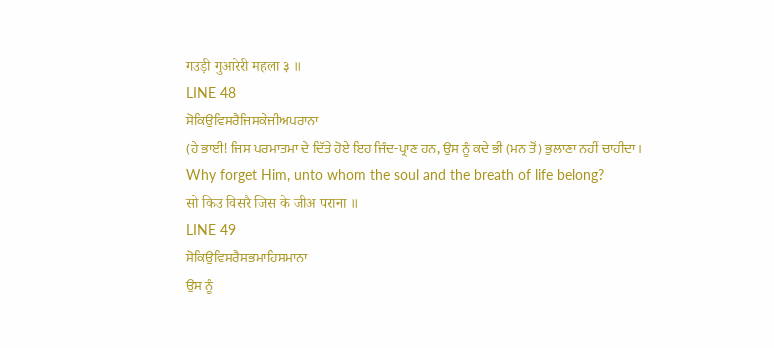गउड़ी गुआरेरी महला ३ ॥
LINE 48
ਸੋਕਿਉਵਿਸਰੈਜਿਸਕੇਜੀਅਪਰਾਨਾ
(ਹੇ ਭਾਈ! ਜਿਸ ਪਰਮਾਤਮਾ ਦੇ ਦਿੱਤੇ ਹੋਏ ਇਹ ਜਿੰਦ-ਪ੍ਰਾਣ ਹਨ, ਉਸ ਨੂੰ ਕਦੇ ਭੀ (ਮਨ ਤੋਂ) ਭੁਲਾਣਾ ਨਹੀਂ ਚਾਹੀਦਾ।
Why forget Him, unto whom the soul and the breath of life belong?
सो किउ विसरै जिस के जीअ पराना ॥
LINE 49
ਸੋਕਿਉਵਿਸਰੈਸਭਮਾਹਿਸਮਾਨਾ
ਉਸ ਨੂੰ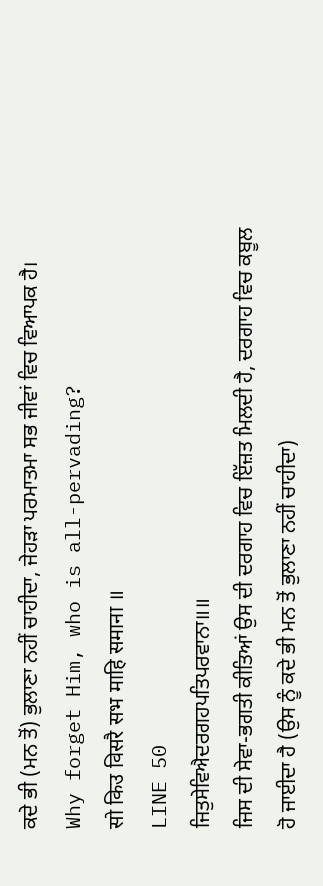ਕਦੇ ਭੀ (ਮਨ ਤੋਂ) ਭੁਲਾਣਾ ਨਹੀਂ ਚਾਹੀਦਾ, ਜੇਹੜਾ ਪਰਮਾਤਮਾ ਸਭ ਜੀਵਾਂ ਵਿਚ ਵਿਆਪਕ ਹੈ।
Why forget Him, who is all-pervading?
सो किउ विसरै सभ माहि समाना ॥
LINE 50
ਜਿਤੁਸੇਵਿਐਦਰਗਹਪਤਿਪਰਵਾਨਾ॥॥
ਜਿਸ ਦੀ ਸੇਵਾ-ਭਗਤੀ ਕੀਤਿਆਂ ਉਸ ਦੀ ਦਰਗਾਹ ਵਿਚ ਇੱਜ਼ਤ ਮਿਲਦੀ ਹੈ, ਦਰਗਾਹ ਵਿਚ ਕਬੂਲ ਹੋ ਜਾਈਦਾ ਹੈ (ਉਸ ਨੂੰ ਕਦੇ ਭੀ ਮਨ ਤੋਂ ਭੁਲਾਣਾ ਨਹੀਂ ਚਾਹੀਦਾ)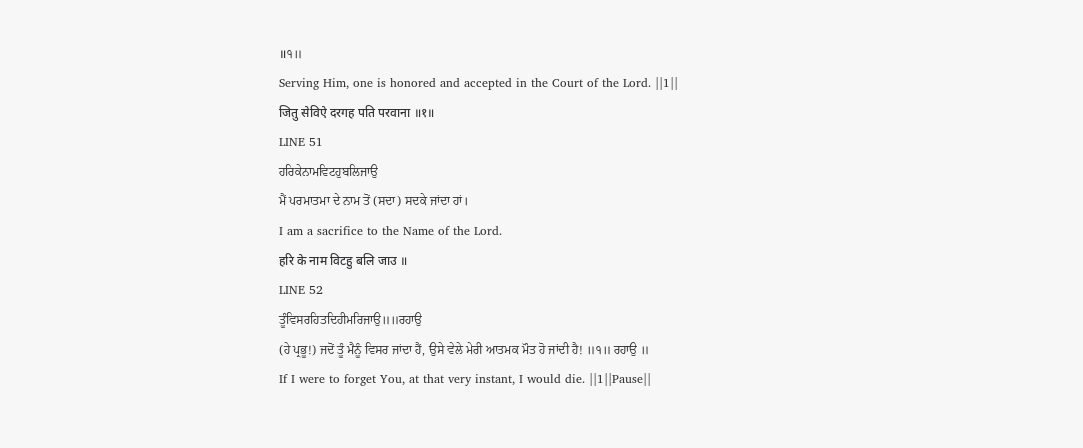॥੧॥
Serving Him, one is honored and accepted in the Court of the Lord. ||1||
जितु सेविऐ दरगह पति परवाना ॥१॥
LINE 51
ਹਰਿਕੇਨਾਮਵਿਟਹੁਬਲਿਜਾਉ
ਮੈਂ ਪਰਮਾਤਮਾ ਦੇ ਨਾਮ ਤੋਂ (ਸਦਾ) ਸਦਕੇ ਜਾਂਦਾ ਹਾਂ।
I am a sacrifice to the Name of the Lord.
हरि के नाम विटहु बलि जाउ ॥
LINE 52
ਤੂੰਵਿਸਰਹਿਤਦਿਹੀਮਰਿਜਾਉ॥॥ਰਹਾਉ
(ਹੇ ਪ੍ਰਭੂ!) ਜਦੋਂ ਤੂੰ ਮੈਨੂੰ ਵਿਸਰ ਜਾਂਦਾ ਹੈਂ, ਉਸੇ ਵੇਲੇ ਮੇਰੀ ਆਤਮਕ ਮੌਤ ਹੋ ਜਾਂਦੀ ਹੈ! ॥੧॥ ਰਹਾਉ ॥
If I were to forget You, at that very instant, I would die. ||1||Pause||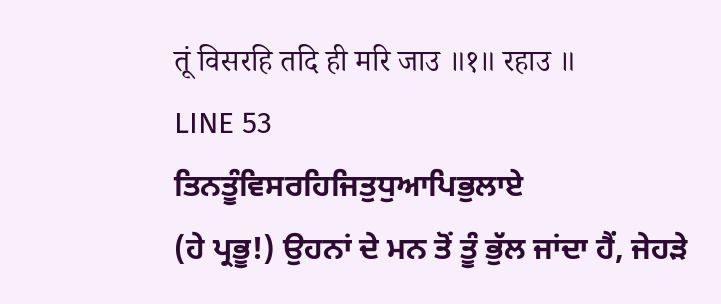तूं विसरहि तदि ही मरि जाउ ॥१॥ रहाउ ॥
LINE 53
ਤਿਨਤੂੰਵਿਸਰਹਿਜਿਤੁਧੁਆਪਿਭੁਲਾਏ
(ਹੇ ਪ੍ਰਭੂ!) ਉਹਨਾਂ ਦੇ ਮਨ ਤੋਂ ਤੂੰ ਭੁੱਲ ਜਾਂਦਾ ਹੈਂ, ਜੇਹੜੇ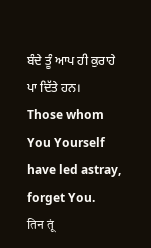ਬੰਦੇ ਤੂੰ ਆਪ ਹੀ ਕੁਰਾਹੇ ਪਾ ਦਿੱਤੇ ਹਨ।
Those whom You Yourself have led astray, forget You.
तिन तूं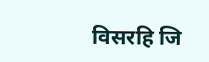विसरहि जि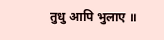तुधु आपि भुलाए ॥